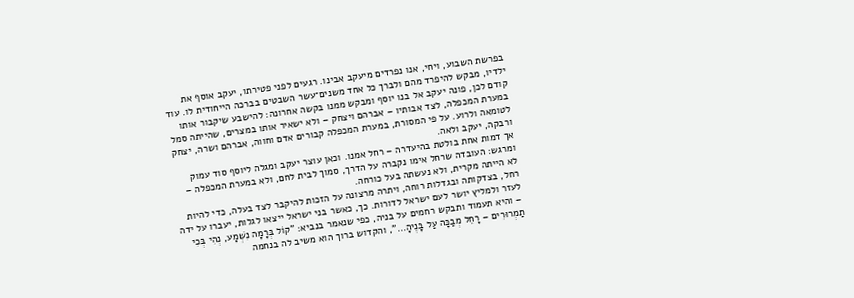בפרשת השבוע, ויחי, אנו נפרדים מיעקב אבינו. רגעים לפני פטירתו, יעקב אוסף את ילדיו, מבקש להיפרד מהם ולברך כל אחד משנים־עשר השבטים בברכה הייחודית לו. עוד קודם לכן, פונה יעקב אל בנו יוסף ומבקש ממנו בקשה אחרונה: להישבע שיקבור אותו במערת המכפלה, לצד אבותיו – אברהם ויצחק – ולא ישאיר אותו במצרים, שהייתה סמל לטומאה ולרוע. על פי המסורת, במערת המכפלה קבורים אדם וחווה, אברהם ושרה, יצחק ורבקה, יעקב ולאה.
אך דמות אחת בולטת בהיעדרה – רחל אמנו. וכאן עוצר יעקב ומגלה ליוסף סוד עמוק ומרגש: העובדה שרחל אימו נקברה על הדרך, סמוך לבית לחם, ולא במערת המכפלה – לא הייתה מקרית, ולא נעשתה בעל כורחה.
רחל, בצדקותה ובגדלות רוחה, ויתרה מרצונה על הזכות להיקבר לצד בעלה, כדי להיות לעזר ולמליץ יושר לעם ישראל לדורות. כך, כאשר בני ישראל ייצאו לגלות, יעברו על ידה – והיא תעמוד ותבקש רחמים על בניה, כפי שנאמר בנביא: "קוֹל בְּרָמָה נִשְׁמָע, נְהִי בְּכִי תַמְרוּרִים – רָחֵל מְבַכָּה עַל בָּנֶיהָ…", והקדוש ברוך הוא משיב לה בנחמה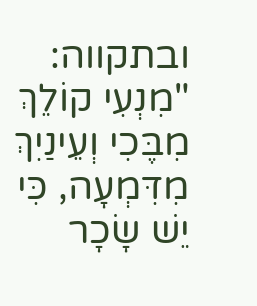ובתקווה: "מִנְעִי קוֹלֵךְ מִבֶּכִי וְעֵינַיִךְ מִדִּמְעָה, כִּי יֵשׁ שָׂכָר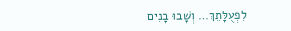לִפְעֻלָּתֵךְ… וְשָׁבוּ בָנִים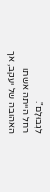לִגְבוּלָם".
רחל הייתה אשתו האהובה של יעקב, אך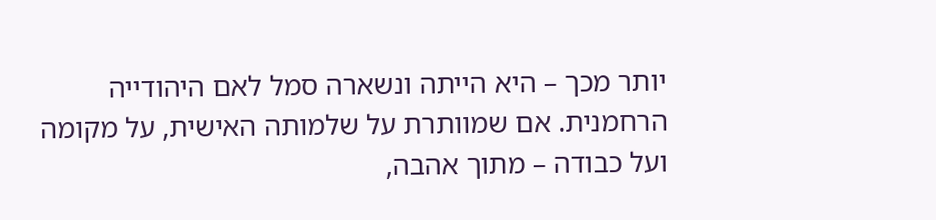יותר מכך – היא הייתה ונשארה סמל לאם היהודייה הרחמנית. אם שמוותרת על שלמותה האישית, על מקומה ועל כבודה – מתוך אהבה,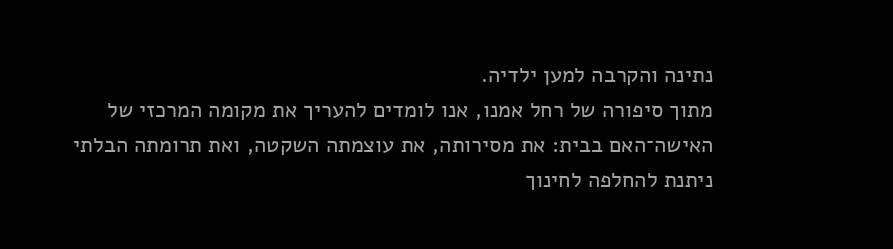נתינה והקרבה למען ילדיה.
מתוך סיפורה של רחל אמנו, אנו לומדים להעריך את מקומה המרכזי של האישה־האם בבית: את מסירותה, את עוצמתה השקטה, ואת תרומתה הבלתי ניתנת להחלפה לחינוך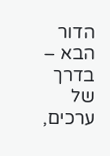הדור הבא – בדרך של ערכים,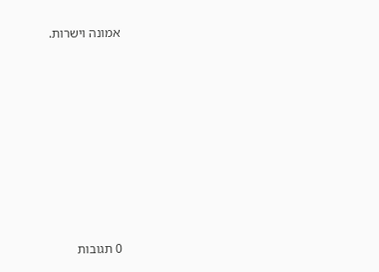אמונה וישרות.








0 תגובות